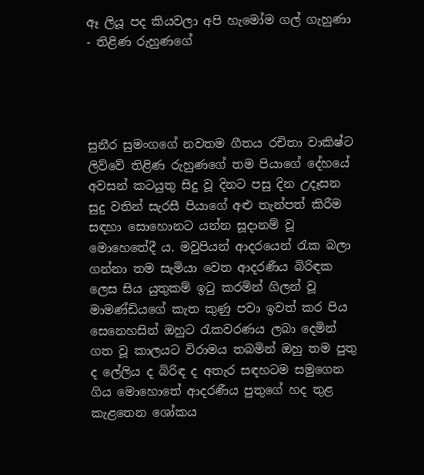ඈ ලියූ පද කියවලා අපි හැමෝම ගල් ගැහුණා - තිළිණ රුහුණගේ




සුනීර සුමංගගේ නවතම ගීතය රචිතා වාකිෂ්ට ලිව්වේ තිළිණ රුහුණගේ තම පියාගේ දේහයේ අවසන් කටයුතු සිදු වූ දිනට පසු දින උදෑසන සුදු වතින් සැරසී පියාගේ අළු තැන්පත් කිරීම සඳහා සොහොනට යන්න සූදානම් වූ මොහෙතේදී ය. මවුපියන් ආදරයෙන් රැක බලා ගන්නා තම සැමියා වෙත ආදරණීය බිරිඳක ලෙස සිය යුතුකම් ඉටු කරමින් ගිලන් වූ මාමණ්ඩියගේ කැත කුණු පවා ඉවත් කර පිය සෙනෙහසින් ඔහුට රැකවරණය ලබා දෙමින් ගත වූ කාලයට විරාමය තබමින් ඔහු තම පුතු ද ලේලිය ද බිරිඳ ද අතැර සඳහටම සමුගෙන ගිය මොහොතේ ආදරණීය පුතුගේ හද තුළ කැළතෙන ශෝකය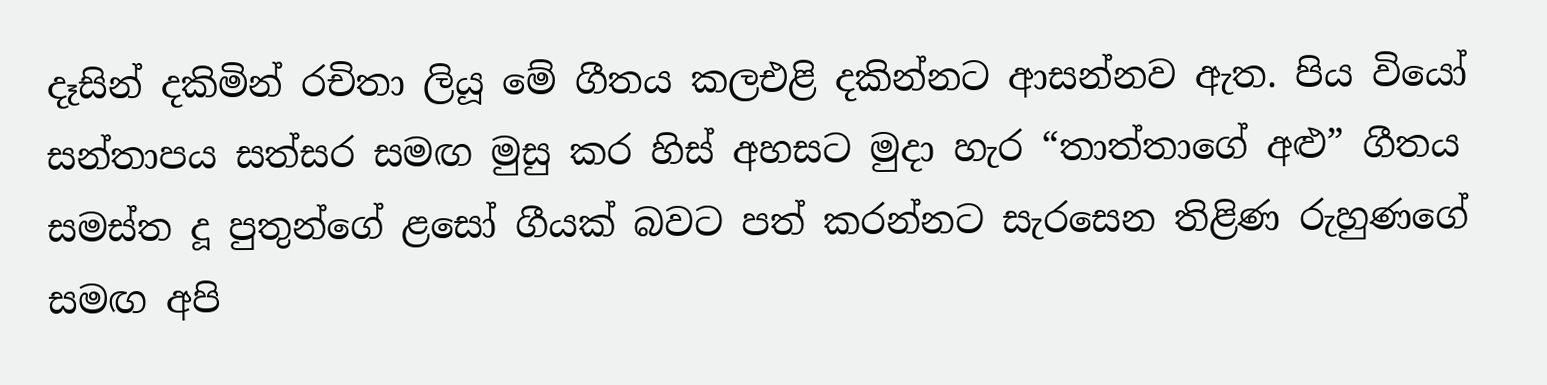දෑසින් දකිමින් රචිතා ලියූ මේ ගීතය කලඑළි දකින්නට ආසන්නව ඇත. පිය වියෝ සන්තාපය සත්සර සමඟ මුසු කර හිස් අහසට මුදා හැර “තාත්තාගේ අළු” ගීතය සමස්ත දූ පුතුන්ගේ ළසෝ ගීයක් බවට පත් කරන්නට සැරසෙන තිළිණ රුහුණගේ සමඟ අපි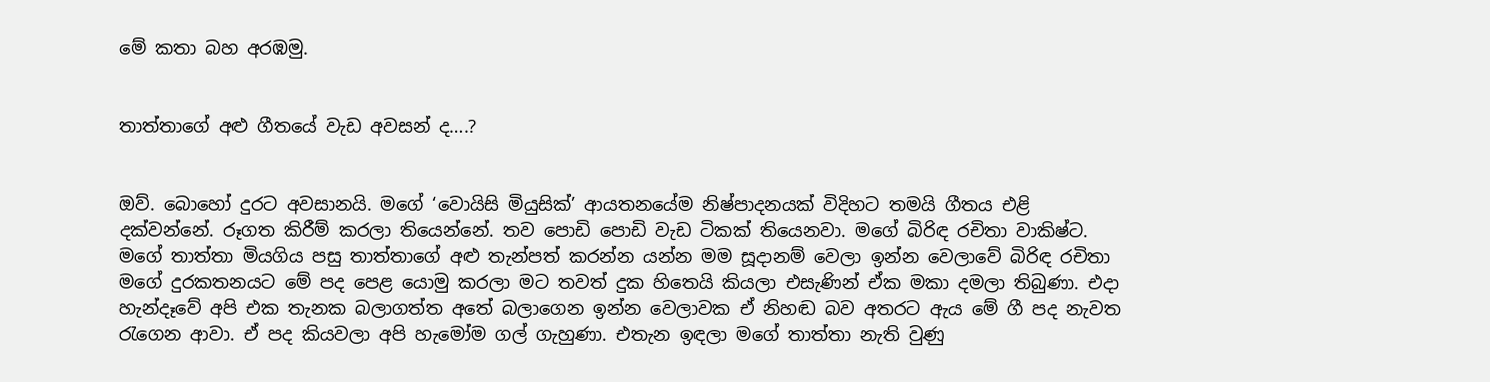මේ කතා බහ අරඹමු.


තාත්තාගේ අළු ගීතයේ වැඩ අවසන් ද….?


ඔව්. බොහෝ දුරට අවසානයි. මගේ ‘වොයිසි මියුසික්’ ආයතනයේම නිෂ්පාදනයක් විදිහට තමයි ගීතය එළි දක්වන්නේ. රූගත කිරීම් කරලා තියෙන්නේ. තව පොඩි පොඩි වැඩ ටිකක් තියෙනවා. මගේ බිරිඳ රචිතා වාකිෂ්ට. මගේ තාත්තා මියගිය පසු තාත්තාගේ අළු තැන්පත් කරන්න යන්න මම සූදානම් වෙලා ඉන්න වෙලාවේ බිරිඳ රචිතා මගේ දුරකතනයට මේ පද පෙළ යොමු කරලා මට තවත් දුක හිතෙයි කියලා එසැණින් ඒක මකා දමලා තිබුණා. එදා හැන්දෑවේ අපි එක තැනක බලාගත්ත අතේ බලාගෙන ඉන්න වෙලාවක ඒ නිහඬ බව අතරට ඇය මේ ගී පද නැවත රැගෙන ආවා. ඒ පද කියවලා අපි හැමෝම ගල් ගැහුණා. එතැන ඉඳලා මගේ තාත්තා නැති වුණු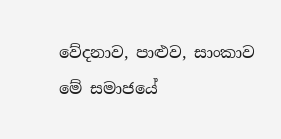වේදනාව, පාළුව, සාංකාව මේ සමාජයේ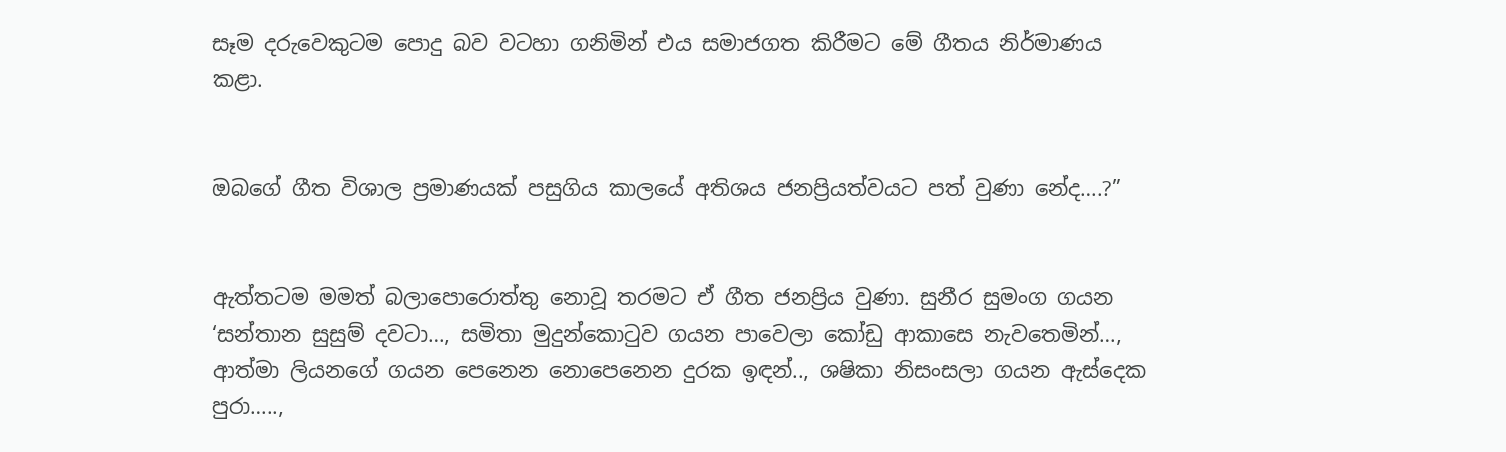සෑම දරුවෙකුටම පොදු බව වටහා ගනිමින් එය සමාජගත කිරීමට මේ ගීතය නිර්මාණය කළා.


ඔබගේ ගීත විශාල ප්‍රමාණයක් පසුගිය කාලයේ අතිශය ජනප්‍රියත්වයට පත් වුණා නේද….?”


ඇත්තටම මමත් බලාපොරොත්තු නොවූ තරමට ඒ ගීත ජනප්‍රිය වුණා. සුනීර සුමංග ගයන ‘සන්තාන සුසුම් දවටා…, සමිතා මුදුන්කොටුව ගයන පාවෙලා කෝඩු ආකාසෙ නැවතෙමින්…, ආත්මා ලියනගේ ගයන පෙනෙන නොපෙනෙන දුරක ඉඳන්.., ශෂිකා නිසංසලා ගයන ඇස්දෙක පුරා…..,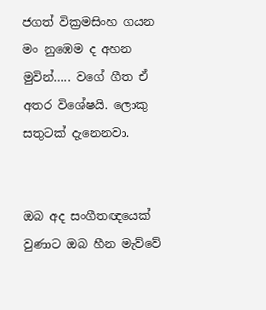ජගත් වික්‍රමසිංහ ගයන මං නුඹෙම ද අහන මුවින්….. වගේ ගීත ඒ අතර විශේෂයි. ලොකු සතුටක් දැනෙනවා.


ඔබ අද සංගීතඥයෙක් වුණාට ඔබ හීන මැව්වේ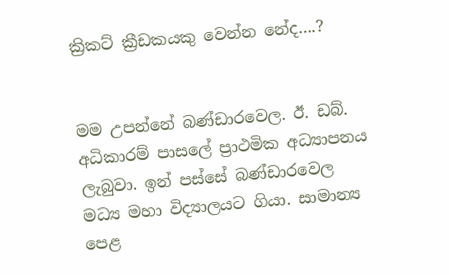ක්‍රිකට් ක්‍රීඩකයකු වෙන්න නේද….?


මම උපන්නේ බණ්ඩාරවෙල. ඊ. ඩබ්. අධිකාරම් පාසලේ ප්‍රාථමික අධ්‍යාපනය ලැබුවා. ඉන් පස්සේ බණ්ඩාරවෙල මධ්‍ය මහා විද්‍යාලයට ගියා. සාමාන්‍ය පෙළ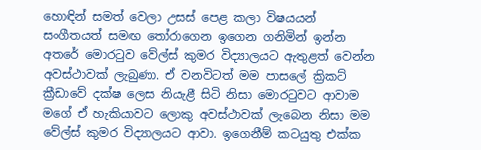හොඳින් සමත් වෙලා උසස් පෙළ කලා විෂයයන් සංගීතයත් සමඟ තෝරාගෙන ඉගෙන ගනිමින් ඉන්න අතරේ මොරටුව වේල්ස් කුමර විද්‍යාලයට ඇතුළත් වෙන්න අවස්ථාවක් ලැබුණා. ඒ වනවිටත් මම පාසලේ ක්‍රිකට් ක්‍රීඩාවේ දක්ෂ ලෙස නියැළී සිටි නිසා මොරටුවට ආවාම මගේ ඒ හැකියාවට ලොකු අවස්ථාවක් ලැබෙන නිසා මම වේල්ස් කුමර විද්‍යාලයට ආවා. ඉගෙනීම් කටයුතු එක්ක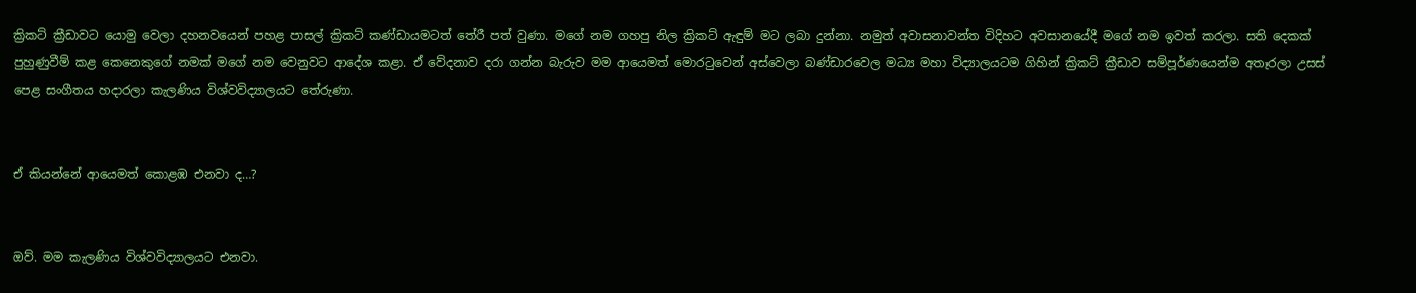ක්‍රිකට් ක්‍රීඩාවට යොමු වෙලා දහනවයෙන් පහළ පාසල් ක්‍රිකට් කණ්ඩායමටත් තේරී පත් වුණා. මගේ නම ගහපු නිල ක්‍රිකට් ඇඳුම් මට ලබා දුන්නා. නමුත් අවාසනාවන්ත විදිහට අවසානයේදී මගේ නම ඉවත් කරලා. සති දෙකක් පුහුණුවීම් කළ කෙනෙකුගේ නමක් මගේ නම වෙනුවට ආදේශ කළා. ඒ වේදනාව දරා ගන්න බැරුව මම ආයෙමත් මොරටුවෙන් අස්වෙලා බණ්ඩාරවෙල මධ්‍ය මහා විද්‍යාලයටම ගිහින් ක්‍රිකට් ක්‍රීඩාව සම්පූර්ණයෙන්ම අතෑරලා උසස් පෙළ සංගීතය හදාරලා කැලණිය විශ්වවිද්‍යාලයට තේරුණා.


ඒ කියන්නේ ආයෙමත් කොළඹ එනවා ද…?


ඔව්. මම කැලණිය විශ්වවිද්‍යාලයට එනවා.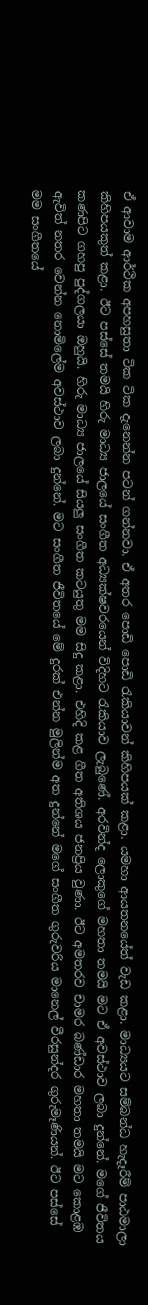ඒ ආවාම ආර්ථික අපහසුතා ටික ටික දැනෙන්න පටන් ගන්නවා. ඒ අතර පොඩි පොඩි රැකියාවන් කිහිපයක් කළා. යමහා ආයතනයේත් වැඩ කළා. මාධ්‍යයට සම්බන්ධ හැදෑරීම් පාඨමාලා කිහිපයකුත් කළා. ඊට පස්සේ තමයි හිරු මාධ්‍ය ජාලයේ සංගීත අධ්‍යක්ෂවරයෙන් විදිහට රැකියාව ලැබුණේ. අරවින්ද ලොකුගේ මහතා තමයි මට ඒ අවස්ථාව ලබා දුන්නේ. මගේ ජීවිතය කණපිට ගහපු පුද්ගලයා ඔහුයි. හිරු මාධ්‍ය ජාලයේ සියලු සංගීත කටයුතු මම සිදු කළා. එහිදි කළ ගීත අතිශය ජනප්‍රිය වුණා. ඊට අමතරව චාමර බණ්ඩාර මහතා තමයි මට කොළඹ ඇවිත් නතර වෙන්න නොමිලේම අවස්ථාව ලබා දුන්නේ. මට සංගීත ජීවිතයේ මේ දුරක් එන්න මුලින්ම අත දුන්නේ මගේ සංගීත ගුරුවරිය මානෙල් වීරසුන්දර ගුරුමෑණියන්. ඊට පස්සේ මම සංගීතයේ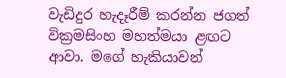වැඩිදුර හැදෑරීම් කරන්න ජගත් වික්‍රමසිංහ මහත්මයා ළඟට ආවා. මගේ හැකියාවන්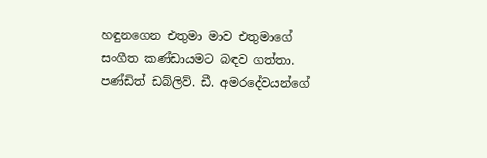හඳුනගෙන එතුමා මාව එතුමාගේ සංගීත කණ්ඩායමට බඳව ගත්තා. පණ්ඩිත් ඩබ්ලිව්. ඩී. අමරදේවයන්ගේ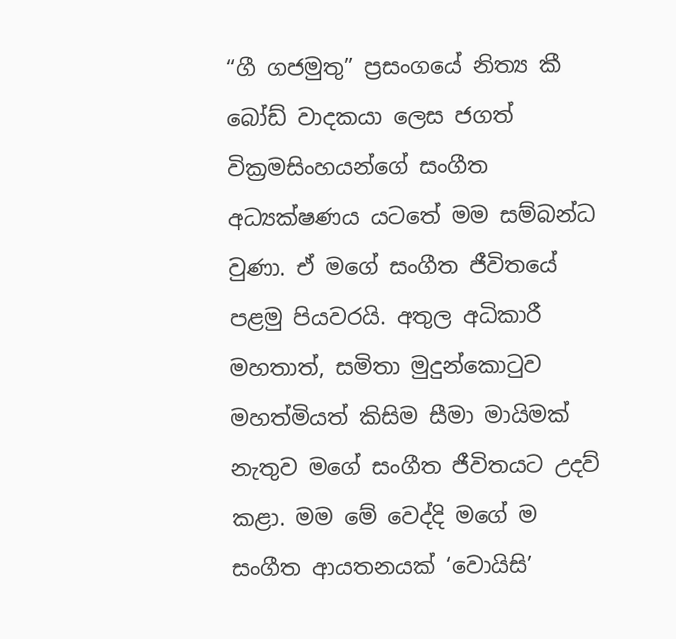“ගී ගජමුතු” ප්‍රසංගයේ නිත්‍ය කී බෝඩ් වාදකයා ලෙස ජගත් වික්‍රමසිංහයන්ගේ සංගීත අධ්‍යක්ෂණය යටතේ මම සම්බන්ධ වුණා. ඒ මගේ සංගීත ජීවිතයේ පළමු පියවරයි. අතුල අධිකාරී මහතාත්, සමිතා මුදුන්කොටුව මහත්මියත් කිසිම සීමා මායිමක් නැතුව මගේ සංගීත ජීවිතයට උදව් කළා. මම මේ වෙද්දි මගේ ම සංගීත ආයතනයක් ‘වොයිසි’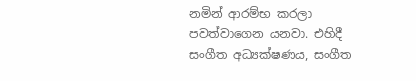නමින් ආරම්භ කරලා පවත්වාගෙන යනවා. එහිදී සංගීත අධ්‍යක්ෂණය, සංගීත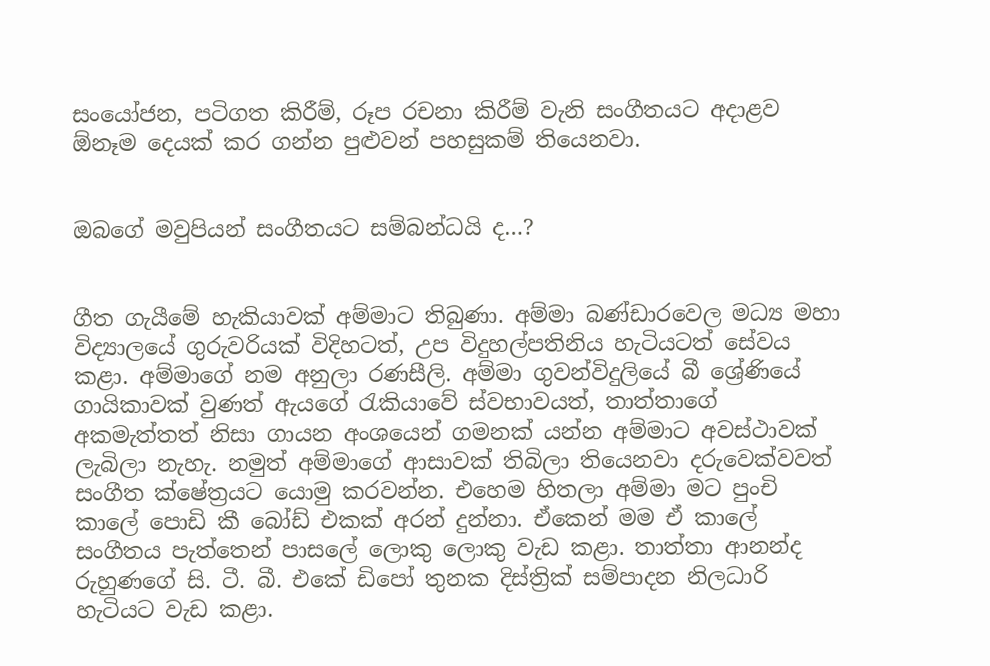සංයෝජන, පටිගත කිරීම්, රූප රචනා කිරීම් වැනි සංගීතයට අදාළව ඕනෑම දෙයක් කර ගන්න පුළුවන් පහසුකම් තියෙනවා.


ඔබගේ මවුපියන් සංගීතයට සම්බන්ධයි ද…?


ගීත ගැයීමේ හැකියාවක් අම්මාට තිබුණා. අම්මා බණ්ඩාරවෙල මධ්‍ය මහා විද්‍යාලයේ ගුරුවරියක් විදිහටත්, උප විදුහල්පතිනිය හැටියටත් සේවය කළා. අම්මාගේ නම අනුලා රණසීලි. අම්මා ගුවන්විදුලියේ බී ශ්‍රේණියේ ගායිකාවක් වුණත් ඇයගේ රැකියාවේ ස්වභාවයත්, තාත්තාගේ අකමැත්තත් නිසා ගායන අංශයෙන් ගමනක් යන්න අම්මාට අවස්ථාවක් ලැබිලා නැහැ. නමුත් අම්මාගේ ආසාවක් තිබිලා තියෙනවා දරුවෙක්වවත් සංගීත ක්ෂේත්‍රයට යොමු කරවන්න. එහෙම හිතලා අම්මා මට පුංචි කාලේ පොඩි කී බෝඩ් එකක් අරන් දුන්නා. ඒකෙන් මම ඒ කාලේ සංගීතය පැත්තෙන් පාසලේ ලොකු ලොකු වැඩ කළා. තාත්තා ආනන්ද රුහුණගේ සි. ටී. බී. එකේ ඩිපෝ තුනක දිස්ත්‍රික් සම්පාදන නිලධාරි හැටියට වැඩ කළා.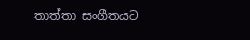තාත්තා සංගීතයට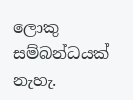ලොකු සම්බන්ධයක් නැහැ.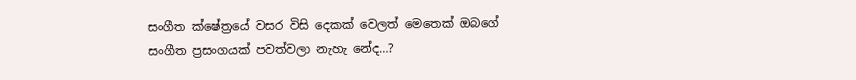සංගීත ක්ෂේත්‍රයේ වසර විසි දෙකක් වෙලත් මෙතෙක් ඔබගේ සංගීත ප්‍රසංගයක් පවත්වලා නැහැ නේද…?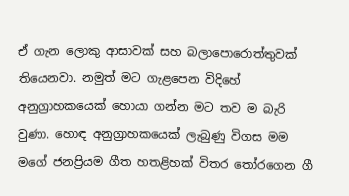ඒ ගැන ලොකු ආසාවක් සහ බලාපොරොත්තුවක් තියෙනවා. නමුත් මට ගැළපෙන විදිහේ අනුග්‍රාහකයෙක් හොයා ගන්න මට තව ම බැරි වුණා. හොඳ අනුග්‍රාහකයෙක් ලැබුණු විගස මම මගේ ජනප්‍රියම ගීත හතළිහක් විතර තෝරගෙන ගී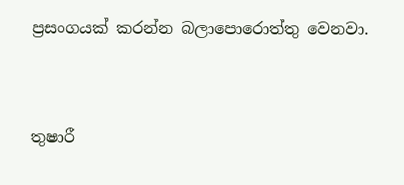ප්‍රසංගයක් කරන්න බලාපොරොත්තු වෙනවා.


තුෂාරී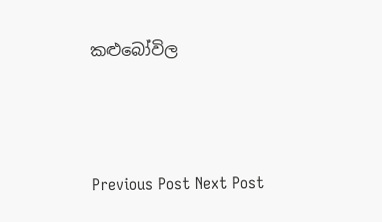කළුබෝවිල




Previous Post Next Post